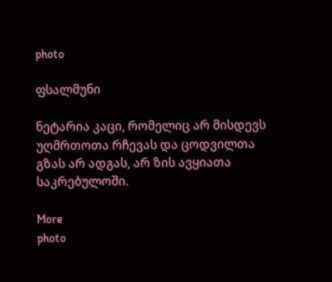photo

ფსალმუნი

ნეტარია კაცი, რომელიც არ მისდევს უღმრთოთა რჩევას და ცოდვილთა გზას არ ადგას, არ ზის ავყიათა საკრებულოში.

More
photo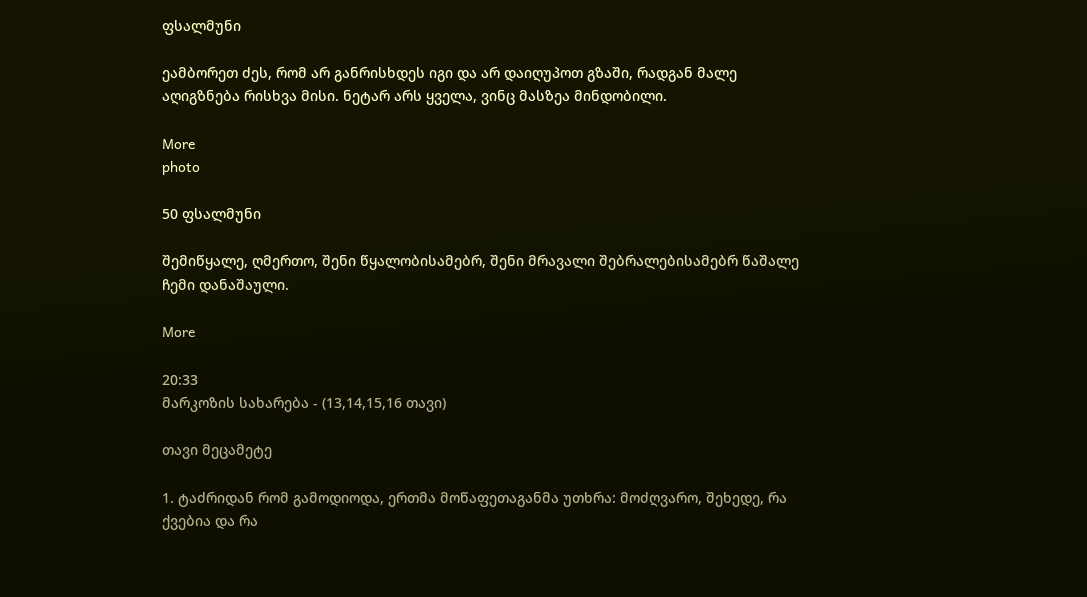ფსალმუნი

ეამბორეთ ძეს, რომ არ განრისხდეს იგი და არ დაიღუპოთ გზაში, რადგან მალე აღიგზნება რისხვა მისი. ნეტარ არს ყველა, ვინც მასზეა მინდობილი.

More
photo

50 ფსალმუნი

შემიწყალე, ღმერთო, შენი წყალობისამებრ, შენი მრავალი შებრალებისამებრ წაშალე ჩემი დანაშაული.

More

20:33
მარკოზის სახარება - (13,14,15,16 თავი)

თავი მეცამეტე

1. ტაძრიდან რომ გამოდიოდა, ერთმა მოწაფეთაგანმა უთხრა: მოძღვარო, შეხედე, რა ქვებია და რა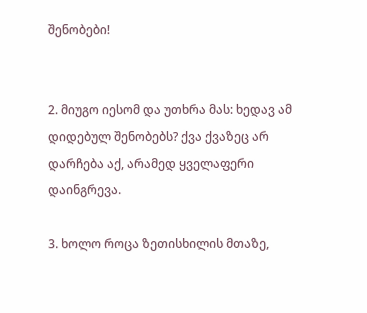შენობები!


2. მიუგო იესომ და უთხრა მას: ხედავ ამ დიდებულ შენობებს? ქვა ქვაზეც არ დარჩება აქ, არამედ ყველაფერი დაინგრევა.

3. ხოლო როცა ზეთისხილის მთაზე,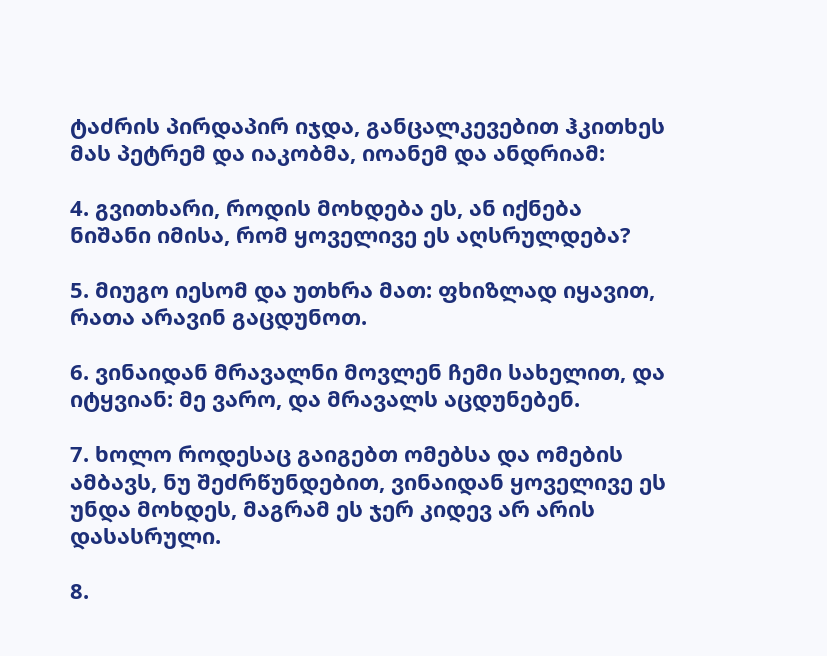ტაძრის პირდაპირ იჯდა, განცალკევებით ჰკითხეს მას პეტრემ და იაკობმა, იოანემ და ანდრიამ:

4. გვითხარი, როდის მოხდება ეს, ან იქნება ნიშანი იმისა, რომ ყოველივე ეს აღსრულდება?

5. მიუგო იესომ და უთხრა მათ: ფხიზლად იყავით, რათა არავინ გაცდუნოთ.

6. ვინაიდან მრავალნი მოვლენ ჩემი სახელით, და იტყვიან: მე ვარო, და მრავალს აცდუნებენ.

7. ხოლო როდესაც გაიგებთ ომებსა და ომების ამბავს, ნუ შეძრწუნდებით, ვინაიდან ყოველივე ეს უნდა მოხდეს, მაგრამ ეს ჯერ კიდევ არ არის დასასრული.

8.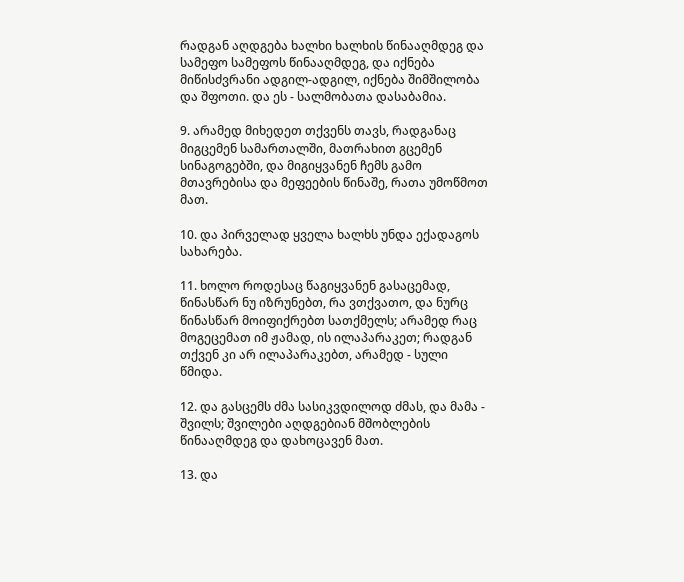რადგან აღდგება ხალხი ხალხის წინააღმდეგ და სამეფო სამეფოს წინააღმდეგ, და იქნება მიწისძვრანი ადგილ-ადგილ, იქნება შიმშილობა და შფოთი. და ეს - სალმობათა დასაბამია.

9. არამედ მიხედეთ თქვენს თავს, რადგანაც მიგცემენ სამართალში, მათრახით გცემენ სინაგოგებში, და მიგიყვანენ ჩემს გამო მთავრებისა და მეფეების წინაშე, რათა უმოწმოთ მათ.

10. და პირველად ყველა ხალხს უნდა ექადაგოს სახარება.

11. ხოლო როდესაც წაგიყვანენ გასაცემად, წინასწარ ნუ იზრუნებთ, რა ვთქვათო, და ნურც წინასწარ მოიფიქრებთ სათქმელს; არამედ რაც მოგეცემათ იმ ჟამად, ის ილაპარაკეთ; რადგან თქვენ კი არ ილაპარაკებთ, არამედ - სული წმიდა.

12. და გასცემს ძმა სასიკვდილოდ ძმას, და მამა - შვილს; შვილები აღდგებიან მშობლების წინააღმდეგ და დახოცავენ მათ.

13. და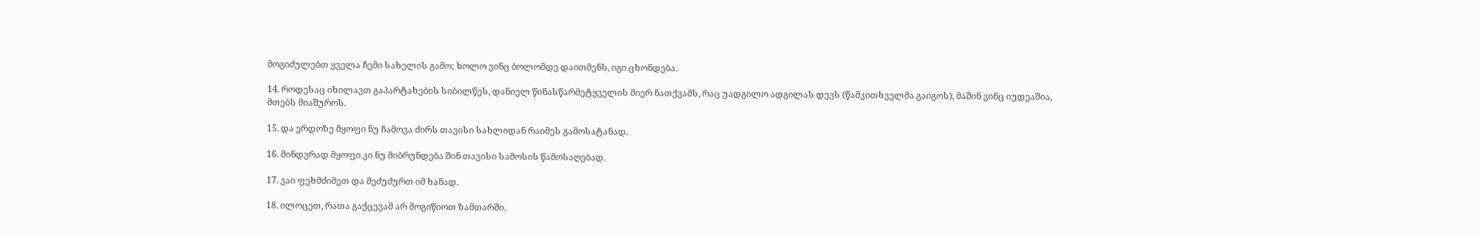მოგიძულებთ ყველა ჩემი სახელის გამო; ხოლო ვინც ბოლომდე დაითმენს, იგი ცხონდება.

14. როდესაც იხილავთ გაპარტახების სიბილწეს, დანიელ წინასწარმეტყველის მიერ ნათქვამს, რაც უადგილო ადგილას დევს (წამკითხველმა გაიგოს), მაშინ ვინც იუდეაშია, მთებს მიაშუროს.

15. და ერდოზე მყოფი ნუ ჩამოვა ძირს თავისი სახლიდან რაიმეს გამოსატანად.

16. მინდვრად მყოფი კი ნუ მიბრუნდება შინ თავისი სამოსის წამოსაღებად.

17. ვაი ფეხმძიმეთ და მეძუძურთ იმ ხანად.

18. ილოცეთ, რათა გაქცევამ არ მოგიწიოთ ზამთარში.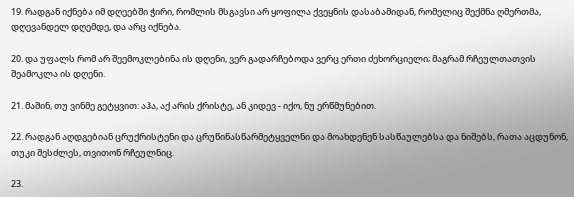19. რადგან იქნება იმ დღეებში ჭირი, რომლის მსგავსი არ ყოფილა ქვეყნის დასაბამიდან, რომელიც შექმნა ღმერთმა, დღევანდელ დღემდე, და არც იქნება.

20. და უფალს რომ არ შეემოკლებინა ის დღენი, ვერ გადარჩებოდა ვერც ერთი ძეხორციელი; მაგრამ რჩეულთათვის შეამოკლა ის დღენი.

21. მაშინ, თუ ვინმე გეტყვით: აჰა, აქ არის ქრისტე, ან კიდევ - იქო, ნუ ერწმუნებით.

22. რადგან აღდგებიან ცრუქრისტენი და ცრუწინასწარმეტყველნი და მოახდენენ სასწაულებსა და ნიშებს, რათა აცდუნონ, თუკი შესძლეს, თვითონ რჩეულნიც.

23.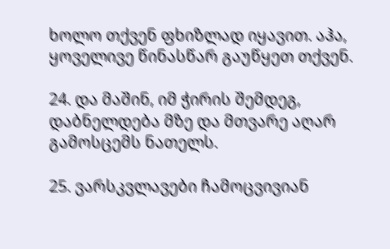ხოლო თქვენ ფხიზლად იყავით. აჰა, ყოველივე წინასწარ გაუწყეთ თქვენ.

24. და მაშინ, იმ ჭირის შემდეგ, დაბნელდება მზე და მთვარე აღარ გამოსცემს ნათელს.

25. ვარსკვლავები ჩამოცვივიან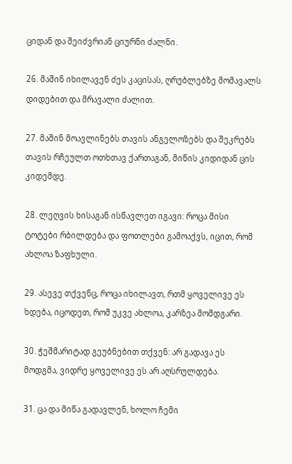ციდან და შეიძვრიან ციურნი ძალნი.

26. მაშინ იხილავენ ძეს კაცისას, ღრუბლებზე მომავალს დიდებით და მრავალი ძალით.

27. მაშინ მოავლინებს თავის ანგელოზებს და შეკრებს თავის რჩეულთ ოთხთავ ქართაგან, მიწის კიდიდან ცის კიდემდე.

28. ლეღვის ხისაგან ისწავლეთ იგავი: როცა მისი ტოტები რბილდება და ფოთლები გამოაქვს, იცით, რომ ახლოა ზაფხული.

29. ასევე თქვენც, როცა იხილავთ, რთმ ყოველივე ეს ხდება, იცოდეთ, რომ უკვე ახლოა, კარზეა მომდგარი.

30. ჭეშმარიტად გეუბნებით თქვენ: არ გადავა ეს მოდგმა, ვიდრე ყოველივე ეს არ აღსრულდება.

31. ცა და მიწა გადავლენ, ხოლო ჩემი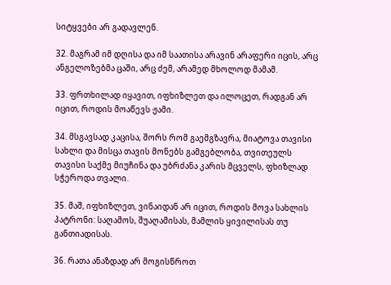სიტყვები არ გადავლენ.

32. მაგრამ იმ დღისა და იმ საათისა არავინ არაფერი იცის, არც ანგელოზებმა ცაში, არც ძემ, არამედ მხოლოდ მამამ.

33. ფრთხილად იყავით, იფხიზლეთ და ილოცეთ, რადგან არ იცით, როდის მოაწევს ჟამი.

34. მსგავსად კაცისა, შორს რომ გაემგზავრა, მიატოვა თავისი სახლი და მისცა თავის მონებს გამგებლობა, თვითეულს თავისი საქმე მიუჩინა და უბრძანა კარის მცველს, ფხიზლად სჭეროდა თვალი.

35. მაშ, იფხიზლეთ, ვინაიდან არ იცით, როდის მოვა სახლის პატრონი: საღამოს, შუაღამისას, მამლის ყივილისას თუ განთიადისას.

36. რათა ანაზდად არ მოგისწროთ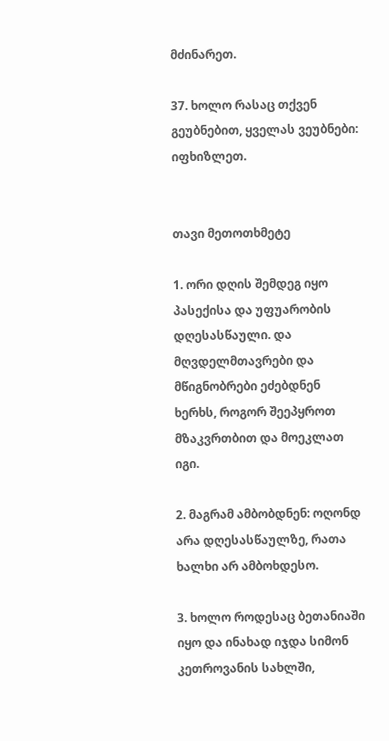მძინარეთ.

37. ხოლო რასაც თქვენ გეუბნებით, ყველას ვეუბნები: იფხიზლეთ.


თავი მეთოთხმეტე

1. ორი დღის შემდეგ იყო პასექისა და უფუარობის დღესასწაული. და მღვდელმთავრები და მწიგნობრები ეძებდნენ ხერხს, როგორ შეეპყროთ მზაკვრთბით და მოეკლათ იგი.

2. მაგრამ ამბობდნენ: ოღონდ არა დღესასწაულზე, რათა ხალხი არ ამბოხდესო.

3. ხოლო როდესაც ბეთანიაში იყო და ინახად იჯდა სიმონ კეთროვანის სახლში,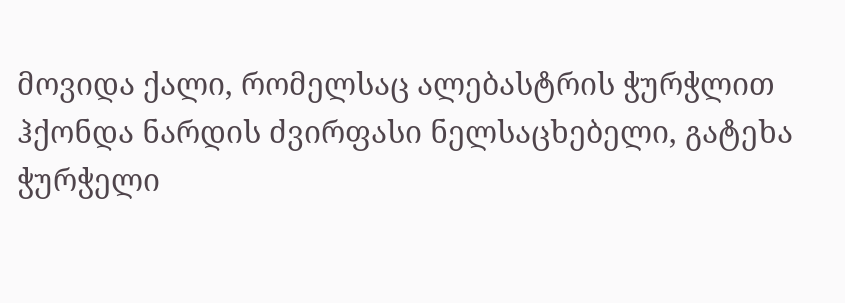მოვიდა ქალი, რომელსაც ალებასტრის ჭურჭლით ჰქონდა ნარდის ძვირფასი ნელსაცხებელი, გატეხა ჭურჭელი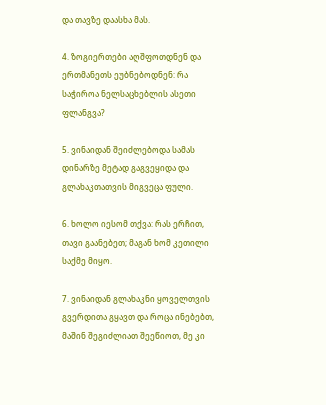და თავზე დაასხა მას.

4. ზოგიერთები აღშფოთდნენ და ერთმანეთს ეუბნებოდნენ: რა საჭიროა ნელსაცხებლის ასეთი ფლანგვა?

5. ვინაიდან შეიძლებოდა სამას დინარზე მეტად გაგვეყიდა და გლახაკთათვის მიგვეცა ფული.

6. ხოლო იესომ თქვა: რას ერჩით, თავი გაანებეთ; მაგან ხომ კეთილი საქმე მიყო.

7. ვინაიდან გლახაკნი ყოველთვის გვერდითა გყავთ და როცა ინებებთ, მაშინ შეგიძლიათ შეეწიოთ, მე კი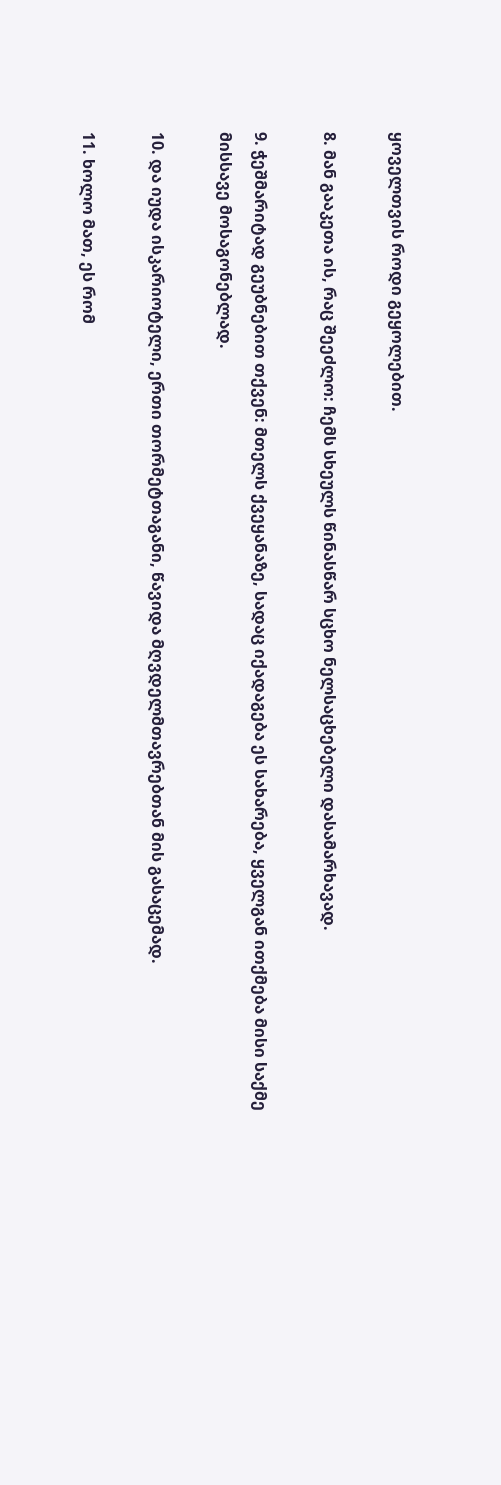ყოველთვის როდი გეყოლებით.

8. მან გააკეთა ის, რაც შეეძლო: ჩემს სხეულს წინასწარ სცხო ნელსაცხებელი დასამარხავად.

9. ჭეშმარიტად გეუბნებით თქვენ: მთელს ქვეყანაზე, სადაც იქადაგება ეს სახარება, ყველგან ითქმება მისი საქმე მისსავე მოსაგონებლად.

10. და იუდა ისკარიოტელი, ერთი თორმეტთაგანი, წავიდა მღვდელმთავრებთან მის გასაცემად.

11. ხოლო მათ, ეს რომ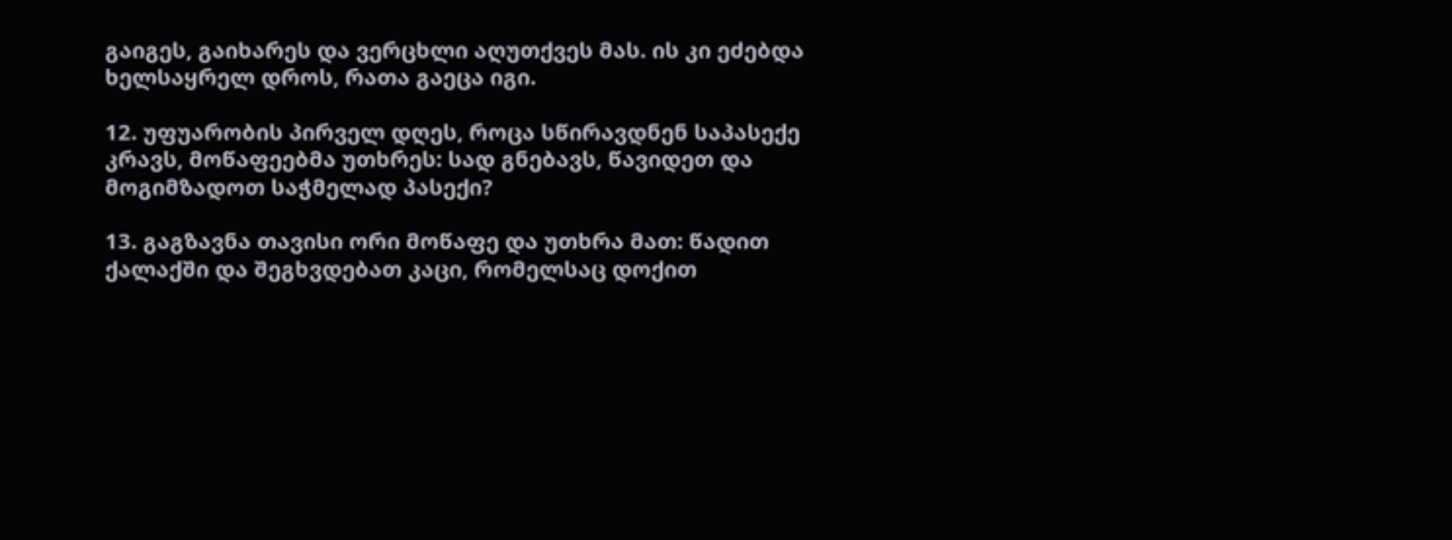გაიგეს, გაიხარეს და ვერცხლი აღუთქვეს მას. ის კი ეძებდა ხელსაყრელ დროს, რათა გაეცა იგი.

12. უფუარობის პირველ დღეს, როცა სწირავდნენ საპასექე კრავს, მოწაფეებმა უთხრეს: სად გნებავს, წავიდეთ და მოგიმზადოთ საჭმელად პასექი?

13. გაგზავნა თავისი ორი მოწაფე და უთხრა მათ: წადით ქალაქში და შეგხვდებათ კაცი, რომელსაც დოქით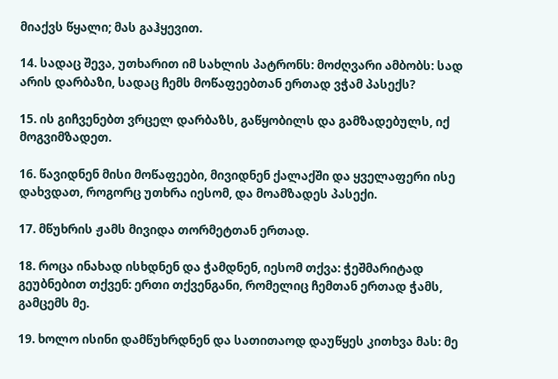მიაქვს წყალი; მას გაჰყევით.

14. სადაც შევა, უთხარით იმ სახლის პატრონს: მოძღვარი ამბობს: სად არის დარბაზი, სადაც ჩემს მოწაფეებთან ერთად ვჭამ პასექს?

15. ის გიჩვენებთ ვრცელ დარბაზს, გაწყობილს და გამზადებულს, იქ მოგვიმზადეთ.

16. წავიდნენ მისი მოწაფეები, მივიდნენ ქალაქში და ყველაფერი ისე დახვდათ, როგორც უთხრა იესომ, და მოამზადეს პასექი.

17. მწუხრის ჟამს მივიდა თორმეტთან ერთად.

18. როცა ინახად ისხდნენ და ჭამდნენ, იესომ თქვა: ჭეშმარიტად გეუბნებით თქვენ: ერთი თქვენგანი, რომელიც ჩემთან ერთად ჭამს, გამცემს მე.

19. ხოლო ისინი დამწუხრდნენ და სათითაოდ დაუწყეს კითხვა მას: მე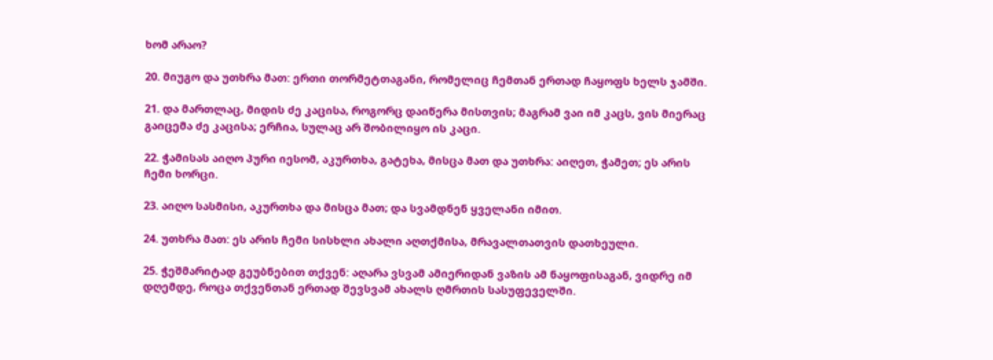ხომ არაო?

20. მიუგო და უთხრა მათ: ერთი თორმეტთაგანი, რომელიც ჩემთან ერთად ჩაყოფს ხელს ჯამში.

21. და მართლაც, მიდის ძე კაცისა, როგორც დაიწერა მისთვის; მაგრამ ვაი იმ კაცს, ვის მიერაც გაიცემა ძე კაცისა; ერჩია, სულაც არ შობილიყო ის კაცი.

22. ჭამისას აიღო პური იესომ, აკურთხა, გატეხა, მისცა მათ და უთხრა: აიღეთ, ჭამეთ; ეს არის ჩემი ხორცი.

23. აიღო სასმისი, აკურთხა და მისცა მათ; და სვამდნენ ყველანი იმით.

24. უთხრა მათ: ეს არის ჩემი სისხლი ახალი აღთქმისა, მრავალთათვის დათხეული.

25. ჭეშმარიტად გეუბნებით თქვენ: აღარა ვსვამ ამიერიდან ვაზის ამ ნაყოფისაგან, ვიდრე იმ დღემდე, როცა თქვენთან ერთად შევსვამ ახალს ღმრთის სასუფეველში.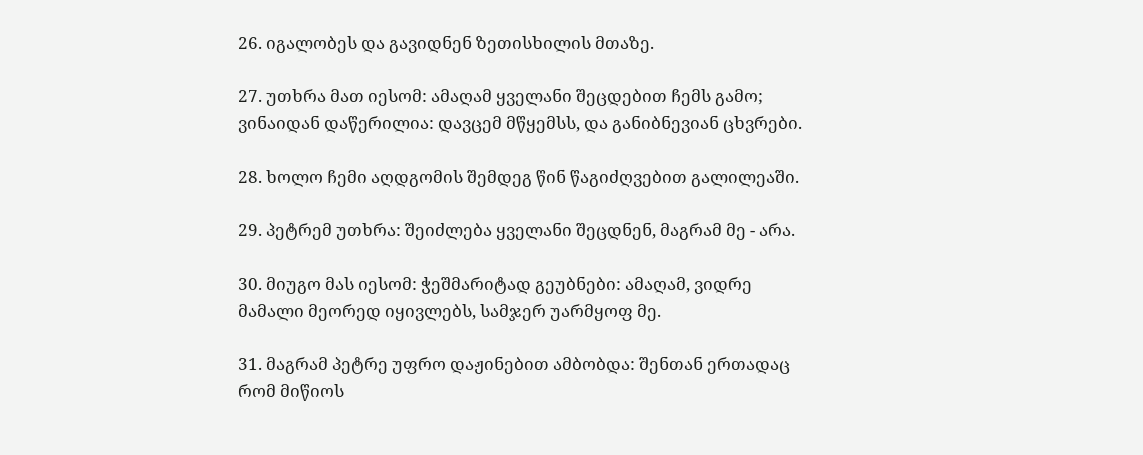26. იგალობეს და გავიდნენ ზეთისხილის მთაზე.

27. უთხრა მათ იესომ: ამაღამ ყველანი შეცდებით ჩემს გამო; ვინაიდან დაწერილია: დავცემ მწყემსს, და განიბნევიან ცხვრები.

28. ხოლო ჩემი აღდგომის შემდეგ წინ წაგიძღვებით გალილეაში.

29. პეტრემ უთხრა: შეიძლება ყველანი შეცდნენ, მაგრამ მე - არა.

30. მიუგო მას იესომ: ჭეშმარიტად გეუბნები: ამაღამ, ვიდრე მამალი მეორედ იყივლებს, სამჯერ უარმყოფ მე.

31. მაგრამ პეტრე უფრო დაჟინებით ამბობდა: შენთან ერთადაც რომ მიწიოს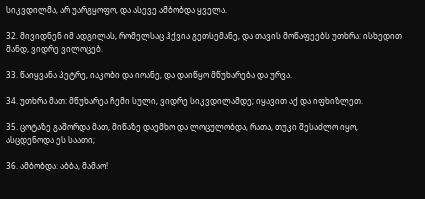სიკვდილმა, არ უარგყოფო, და ასევე ამბობდა ყველა.

32. მივიდნენ იმ ადგილას, რომელსაც ჰქვია გეთსემანე, და თავის მოწაფეებს უთხრა: ისხედით მანდ, ვიდრე ვილოცებ.

33. წაიყვანა პეტრე, იაკობი და იოანე, და დაიწყო მწუხარება და ურვა.

34. უთხრა მათ: მწუხარეა ჩემი სული, ვიდრე სიკვდილამდე; იყავით აქ და იფხიზლეთ.

35. ცოტაზე გაშორდა მათ, მიწაზე დაემხო და ლოცულობდა, რათა, თუკი შესაძლო იყო, ასცდენოდა ეს საათი;

36. ამბობდა: აბბა, მამაო!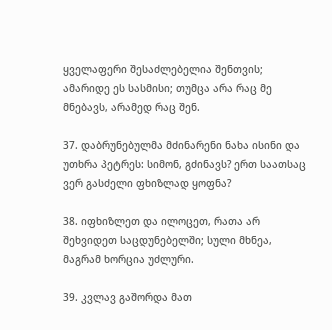ყველაფერი შესაძლებელია შენთვის; ამარიდე ეს სასმისი; თუმცა არა რაც მე მნებავს, არამედ რაც შენ.

37. დაბრუნებულმა მძინარენი ნახა ისინი და უთხრა პეტრეს: სიმონ, გძინავს? ერთ საათსაც ვერ გასძელი ფხიზლად ყოფნა?

38. იფხიზლეთ და ილოცეთ, რათა არ შეხვიდეთ საცდუნებელში; სული მხნეა, მაგრამ ხორცია უძლური.

39. კვლავ გაშორდა მათ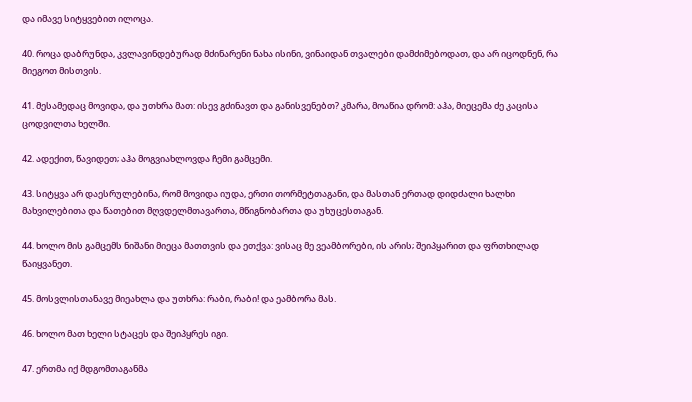და იმავე სიტყვებით ილოცა.

40. როცა დაბრუნდა, კვლავინდებურად მძინარენი ნახა ისინი, ვინაიდან თვალები დამძიმებოდათ, და არ იცოდნენ, რა მიეგოთ მისთვის.

41. მესამედაც მოვიდა, და უთხრა მათ: ისევ გძინავთ და განისვენებთ? კმარა, მოაწია დრომ: აჰა, მიეცემა ძე კაცისა ცოდვილთა ხელში.

42. ადექით, წავიდეთ; აჰა მოგვიახლოვდა ჩემი გამცემი.

43. სიტყვა არ დაესრულებინა, რომ მოვიდა იუდა, ერთი თორმეტთაგანი, და მასთან ერთად დიდძალი ხალხი მახვილებითა და წათებით მღვდელმთავართა, მწიგნობართა და უხუცესთაგან.

44. ხოლო მის გამცემს ნიშანი მიეცა მათთვის და ეთქვა: ვისაც მე ვეამბორები, ის არის; შეიპყარით და ფრთხილად წაიყვანეთ.

45. მოსვლისთანავე მიეახლა და უთხრა: რაბი, რაბი! და ეამბორა მას.

46. ხოლო მათ ხელი სტაცეს და შეიპყრეს იგი.

47. ერთმა იქ მდგომთაგანმა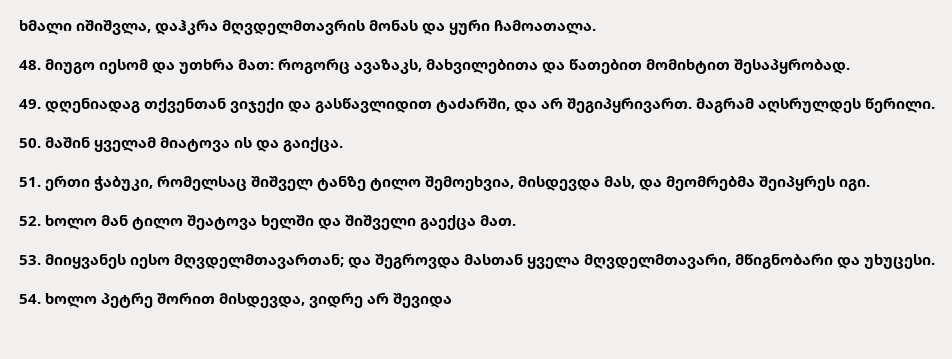ხმალი იშიშვლა, დაჰკრა მღვდელმთავრის მონას და ყური ჩამოათალა.

48. მიუგო იესომ და უთხრა მათ: როგორც ავაზაკს, მახვილებითა და წათებით მომიხტით შესაპყრობად.

49. დღენიადაგ თქვენთან ვიჯექი და გასწავლიდით ტაძარში, და არ შეგიპყრივართ. მაგრამ აღსრულდეს წერილი.

50. მაშინ ყველამ მიატოვა ის და გაიქცა.

51. ერთი ჭაბუკი, რომელსაც შიშველ ტანზე ტილო შემოეხვია, მისდევდა მას, და მეომრებმა შეიპყრეს იგი.

52. ხოლო მან ტილო შეატოვა ხელში და შიშველი გაექცა მათ.

53. მიიყვანეს იესო მღვდელმთავართან; და შეგროვდა მასთან ყველა მღვდელმთავარი, მწიგნობარი და უხუცესი.

54. ხოლო პეტრე შორით მისდევდა, ვიდრე არ შევიდა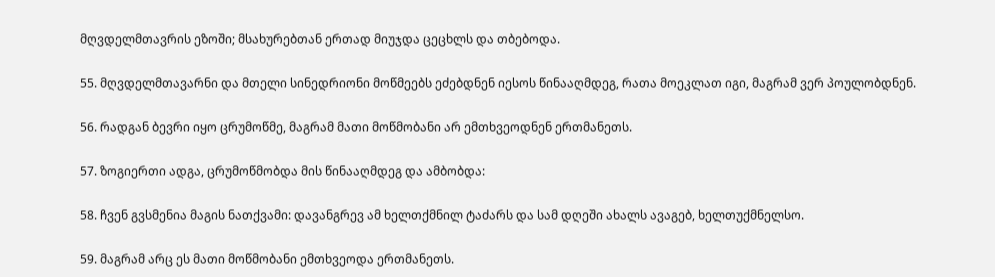მღვდელმთავრის ეზოში; მსახურებთან ერთად მიუჯდა ცეცხლს და თბებოდა.

55. მღვდელმთავარნი და მთელი სინედრიონი მოწმეებს ეძებდნენ იესოს წინააღმდეგ, რათა მოეკლათ იგი, მაგრამ ვერ პოულობდნენ.

56. რადგან ბევრი იყო ცრუმოწმე, მაგრამ მათი მოწმობანი არ ემთხვეოდნენ ერთმანეთს.

57. ზოგიერთი ადგა, ცრუმოწმობდა მის წინააღმდეგ და ამბობდა:

58. ჩვენ გვსმენია მაგის ნათქვამი: დავანგრევ ამ ხელთქმნილ ტაძარს და სამ დღეში ახალს ავაგებ, ხელთუქმნელსო.

59. მაგრამ არც ეს მათი მოწმობანი ემთხვეოდა ერთმანეთს.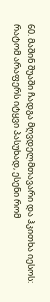60. მაშინ შუაში ჩადგა მღვდელმთავარი და ჰკითხა იესოს: რატომ არაფერს იტყვი პასუხად, ესენი რომ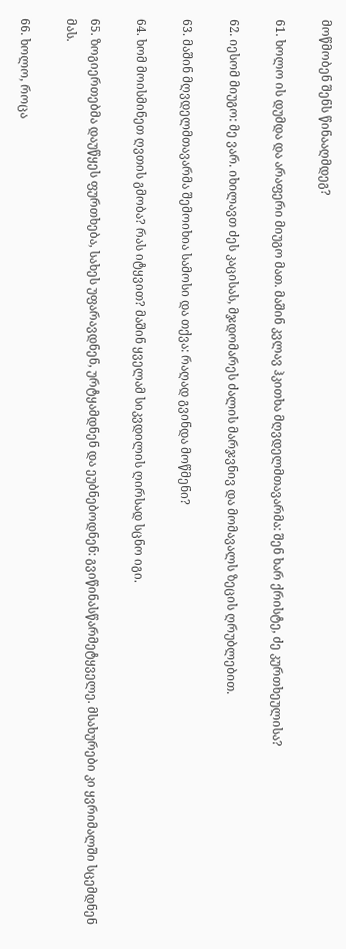მოწმობენ შენს წინააღმდეგ?

61. ხოლო ის დუმდა და არაფერი მიუგო მათ. მაშინ კვლავ ჰკითხა მღვდელმთავარმა: შენ ხარ ქრისტე, ძე კურთხეულისა?

62. იესომ მიუგო: მე ვარ. იხილავთ ძეს კაცისას, მჯდომარეს ძალის მარჯვნივ და მომავალს ზეცის ღრუბლებით.

63. მაშინ მღვდელმთავარმა შემოიხია სამოსი და თქვა: რაღად გვინდა მოწმენი?

64. ხომ მოისმინეთ ღვთის გმობა? რას იტყვით? მაშინ ყველამ სიკვდილის ღირსად სცნო იგი.

65. ზოგიერთებმა დაუწყეს ფურთხება, სახეს უფარავდნენ, ურტყამდნენ და ეუბნებოდნენ: გვიწინასწარმეტყველე. მსახურები კი ყვრიმალში სცემდნენ მას.

66. ხოლო, როცა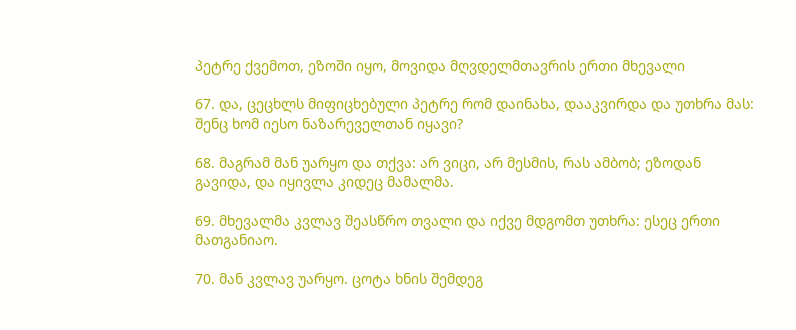პეტრე ქვემოთ, ეზოში იყო, მოვიდა მღვდელმთავრის ერთი მხევალი

67. და, ცეცხლს მიფიცხებული პეტრე რომ დაინახა, დააკვირდა და უთხრა მას: შენც ხომ იესო ნაზარეველთან იყავი?

68. მაგრამ მან უარყო და თქვა: არ ვიცი, არ მესმის, რას ამბობ; ეზოდან გავიდა, და იყივლა კიდეც მამალმა.

69. მხევალმა კვლავ შეასწრო თვალი და იქვე მდგომთ უთხრა: ესეც ერთი მათგანიაო.

70. მან კვლავ უარყო. ცოტა ხნის შემდეგ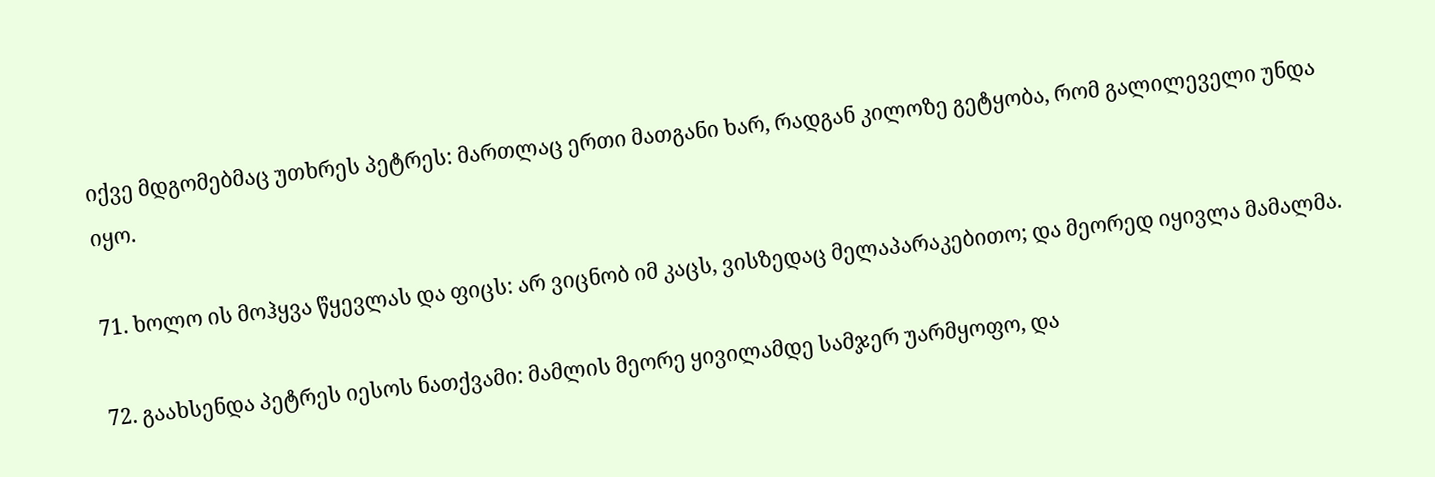იქვე მდგომებმაც უთხრეს პეტრეს: მართლაც ერთი მათგანი ხარ, რადგან კილოზე გეტყობა, რომ გალილეველი უნდა იყო.

71. ხოლო ის მოჰყვა წყევლას და ფიცს: არ ვიცნობ იმ კაცს, ვისზედაც მელაპარაკებითო; და მეორედ იყივლა მამალმა.

72. გაახსენდა პეტრეს იესოს ნათქვამი: მამლის მეორე ყივილამდე სამჯერ უარმყოფო, და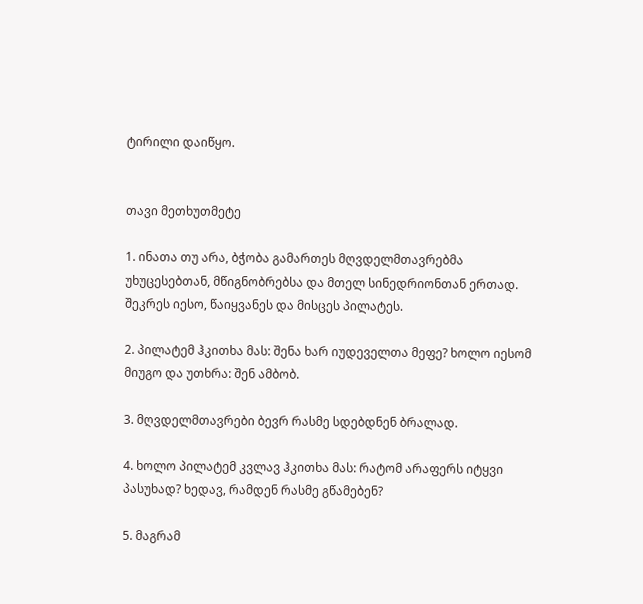ტირილი დაიწყო.


თავი მეთხუთმეტე

1. ინათა თუ არა, ბჭობა გამართეს მღვდელმთავრებმა უხუცესებთან, მწიგნობრებსა და მთელ სინედრიონთან ერთად. შეკრეს იესო, წაიყვანეს და მისცეს პილატეს.

2. პილატემ ჰკითხა მას: შენა ხარ იუდეველთა მეფე? ხოლო იესომ მიუგო და უთხრა: შენ ამბობ.

3. მღვდელმთავრები ბევრ რასმე სდებდნენ ბრალად.

4. ხოლო პილატემ კვლავ ჰკითხა მას: რატომ არაფერს იტყვი პასუხად? ხედავ, რამდენ რასმე გწამებენ?

5. მაგრამ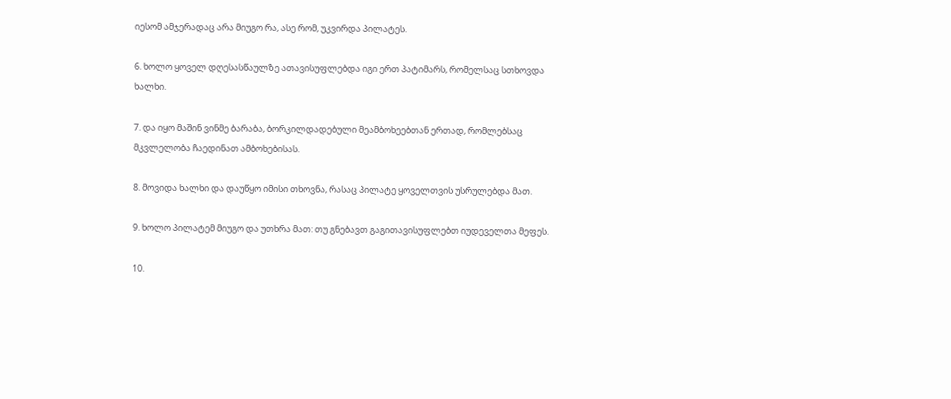იესომ ამჯერადაც არა მიუგო რა, ასე რომ, უკვირდა პილატეს.

6. ხოლო ყოველ დღესასწაულზე ათავისუფლებდა იგი ერთ პატიმარს, რომელსაც სთხოვდა ხალხი.

7. და იყო მაშინ ვინმე ბარაბა, ბორკილდადებული მეამბოხეებთან ერთად, რომლებსაც მკვლელობა ჩაედინათ ამბოხებისას.

8. მოვიდა ხალხი და დაუწყო იმისი თხოვნა, რასაც პილატე ყოველთვის უსრულებდა მათ.

9. ხოლო პილატემ მიუგო და უთხრა მათ: თუ გნებავთ გაგითავისუფლებთ იუდეველთა მეფეს.

10.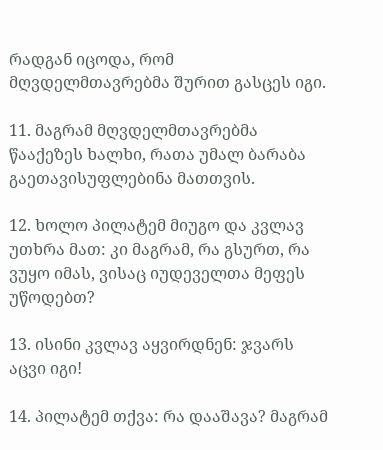რადგან იცოდა, რომ მღვდელმთავრებმა შურით გასცეს იგი.

11. მაგრამ მღვდელმთავრებმა წააქეზეს ხალხი, რათა უმალ ბარაბა გაეთავისუფლებინა მათთვის.

12. ხოლო პილატემ მიუგო და კვლავ უთხრა მათ: კი მაგრამ, რა გსურთ, რა ვუყო იმას, ვისაც იუდეველთა მეფეს უწოდებთ?

13. ისინი კვლავ აყვირდნენ: ჯვარს აცვი იგი!

14. პილატემ თქვა: რა დააშავა? მაგრამ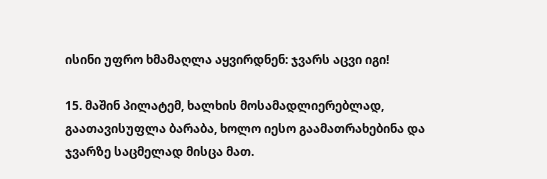ისინი უფრო ხმამაღლა აყვირდნენ: ჯვარს აცვი იგი!

15. მაშინ პილატემ, ხალხის მოსამადლიერებლად, გაათავისუფლა ბარაბა, ხოლო იესო გაამათრახებინა და ჯვარზე საცმელად მისცა მათ.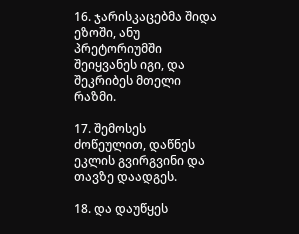16. ჯარისკაცებმა შიდა ეზოში, ანუ პრეტორიუმში შეიყვანეს იგი, და შეკრიბეს მთელი რაზმი.

17. შემოსეს ძოწეულით, დაწნეს ეკლის გვირგვინი და თავზე დაადგეს.

18. და დაუწყეს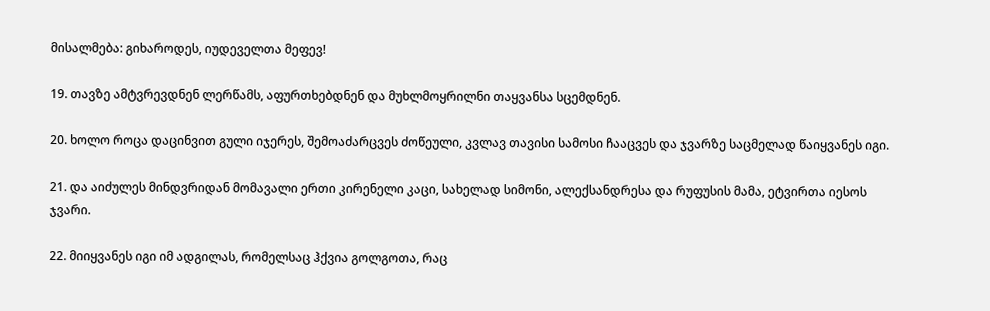მისალმება: გიხაროდეს, იუდეველთა მეფევ!

19. თავზე ამტვრევდნენ ლერწამს, აფურთხებდნენ და მუხლმოყრილნი თაყვანსა სცემდნენ.

20. ხოლო როცა დაცინვით გული იჯერეს, შემოაძარცვეს ძოწეული, კვლავ თავისი სამოსი ჩააცვეს და ჯვარზე საცმელად წაიყვანეს იგი.

21. და აიძულეს მინდვრიდან მომავალი ერთი კირენელი კაცი, სახელად სიმონი, ალექსანდრესა და რუფუსის მამა, ეტვირთა იესოს ჯვარი.

22. მიიყვანეს იგი იმ ადგილას, რომელსაც ჰქვია გოლგოთა, რაც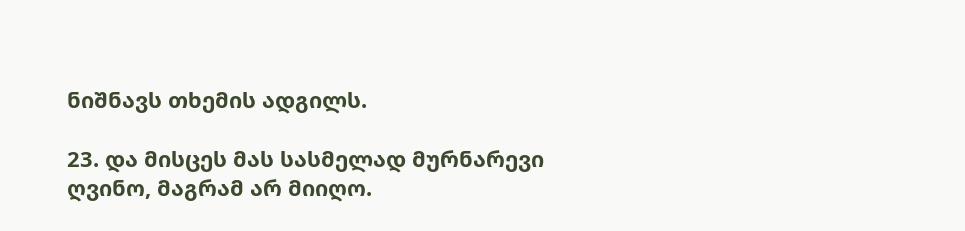ნიშნავს თხემის ადგილს.

23. და მისცეს მას სასმელად მურნარევი ღვინო, მაგრამ არ მიიღო.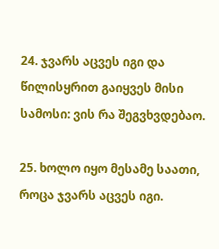24. ჯვარს აცვეს იგი და წილისყრით გაიყვეს მისი სამოსი: ვის რა შეგვხვდებაო.

25. ხოლო იყო მესამე საათი, როცა ჯვარს აცვეს იგი.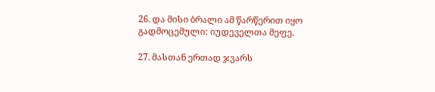26. და მისი ბრალი ამ წარწერით იყო გადმოცემული: იუდეველთა მეფე.

27. მასთან ერთად ჯვარს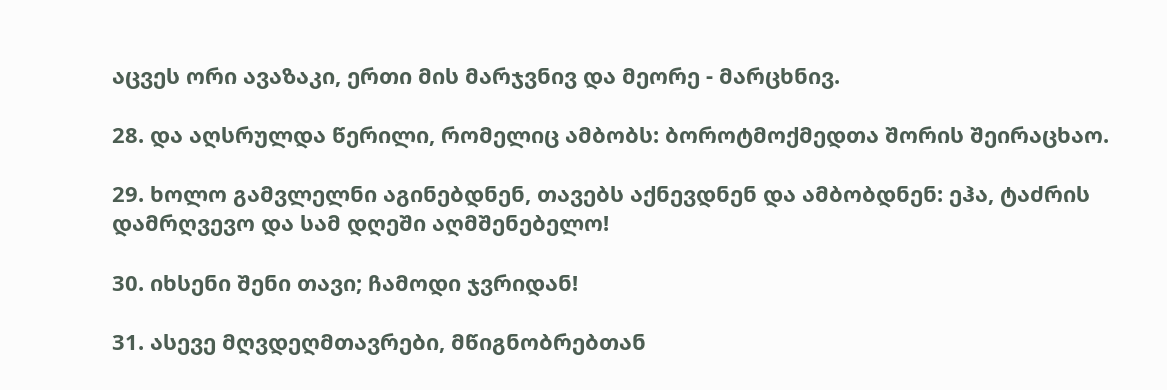აცვეს ორი ავაზაკი, ერთი მის მარჯვნივ და მეორე - მარცხნივ.

28. და აღსრულდა წერილი, რომელიც ამბობს: ბოროტმოქმედთა შორის შეირაცხაო.

29. ხოლო გამვლელნი აგინებდნენ, თავებს აქნევდნენ და ამბობდნენ: ეჰა, ტაძრის დამრღვევო და სამ დღეში აღმშენებელო!

30. იხსენი შენი თავი; ჩამოდი ჯვრიდან!

31. ასევე მღვდეღმთავრები, მწიგნობრებთან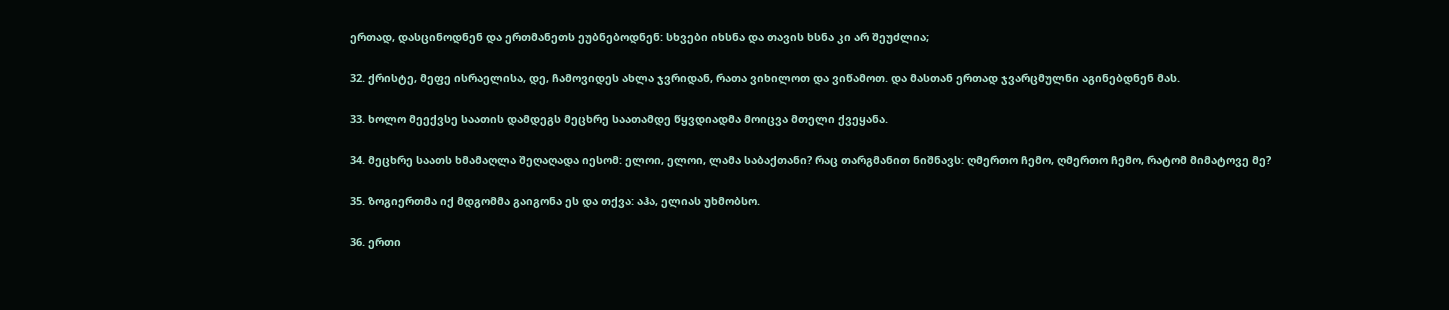ერთად, დასცინოდნენ და ერთმანეთს ეუბნებოდნენ: სხვები იხსნა და თავის ხსნა კი არ შეუძლია;

32. ქრისტე, მეფე ისრაელისა, დე, ჩამოვიდეს ახლა ჯვრიდან, რათა ვიხილოთ და ვიწამოთ. და მასთან ერთად ჯვარცმულნი აგინებდნენ მას.

33. ხოლო მეექვსე საათის დამდეგს მეცხრე საათამდე წყვდიადმა მოიცვა მთელი ქვეყანა.

34. მეცხრე საათს ხმამაღლა შეღაღადა იესომ: ელოი, ელოი, ლამა საბაქთანი? რაც თარგმანით ნიშნავს: ღმერთო ჩემო, ღმერთო ჩემო, რატომ მიმატოვე მე?

35. ზოგიერთმა იქ მდგომმა გაიგონა ეს და თქვა: აჰა, ელიას უხმობსო.

36. ერთი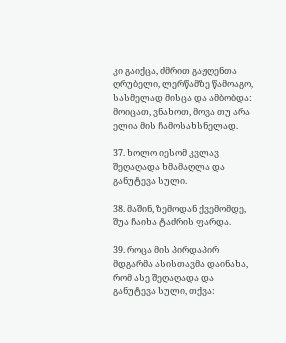კი გაიქცა, ძმრით გაჟღენთა ღრუბელი, ლერწამზე წამოაგო, სასმელად მისცა და ამბობდა: მოიცათ, ვნახოთ, მოვა თუ არა ელია მის ჩამოსახსნელად.

37. ხოლო იესომ კვლავ შეღაღადა ხმამაღლა და განუტევა სული.

38. მაშინ, ზემოდან ქვემომდე, შუა ჩაიხა ტაძრის ფარდა.

39. როცა მის პირდაპირ მდგარმა ასისთავმა დაინახა, რომ ასე შეღაღადა და განუტევა სული, თქვა: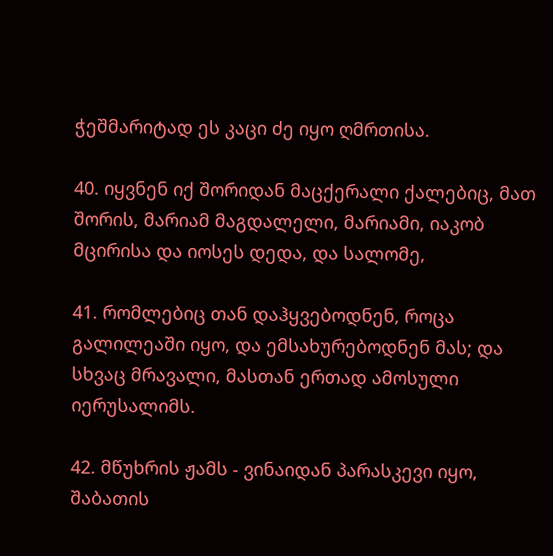ჭეშმარიტად ეს კაცი ძე იყო ღმრთისა.

40. იყვნენ იქ შორიდან მაცქერალი ქალებიც, მათ შორის, მარიამ მაგდალელი, მარიამი, იაკობ მცირისა და იოსეს დედა, და სალომე,

41. რომლებიც თან დაჰყვებოდნენ, როცა გალილეაში იყო, და ემსახურებოდნენ მას; და სხვაც მრავალი, მასთან ერთად ამოსული იერუსალიმს.

42. მწუხრის ჟამს - ვინაიდან პარასკევი იყო, შაბათის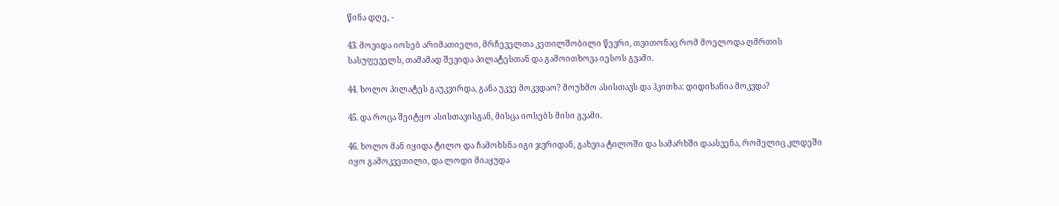წინა დღე, -

43. მოვიდა იოსებ არიმათიელი, მრჩეველთა კეთილშობილი წევრი, თვითონაც რომ მოელოდა ღმრთის სასუფეველს, თამამად შევიდა პილატესთან და გამოითხოვა იესოს გვამი.

44. ხოლო პილატეს გაუკვირდა, განა უკვე მოკვდაო? მოუხმო ასისთავს და ჰკითხა: დიდიხანია მოკვდა?

45. და როცა შეიტყო ასისთავისგან, მისცა იოსებს მისი გვამი.

46. ხოლო მან იყიდა ტილო და ჩამოხსნა იგი ჯვრიდან, გახვია ტილოში და სამარხში დაასვენა, რომელიც კლდეში იყო გამოკვეთილი, და ლოდი მიაყუდა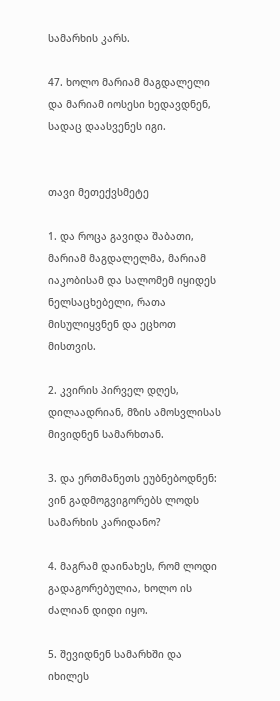სამარხის კარს.

47. ხოლო მარიამ მაგდალელი და მარიამ იოსესი ხედავდნენ, სადაც დაასვენეს იგი.


თავი მეთექვსმეტე

1. და როცა გავიდა შაბათი, მარიამ მაგდალელმა, მარიამ იაკობისამ და სალომემ იყიდეს ნელსაცხებელი, რათა მისულიყვნენ და ეცხოთ მისთვის.

2. კვირის პირველ დღეს, დილაადრიან, მზის ამოსვლისას მივიდნენ სამარხთან.

3. და ერთმანეთს ეუბნებოდნენ: ვინ გადმოგვიგორებს ლოდს სამარხის კარიდანო?

4. მაგრამ დაინახეს, რომ ლოდი გადაგორებულია, ხოლო ის ძალიან დიდი იყო.

5. შევიდნენ სამარხში და იხილეს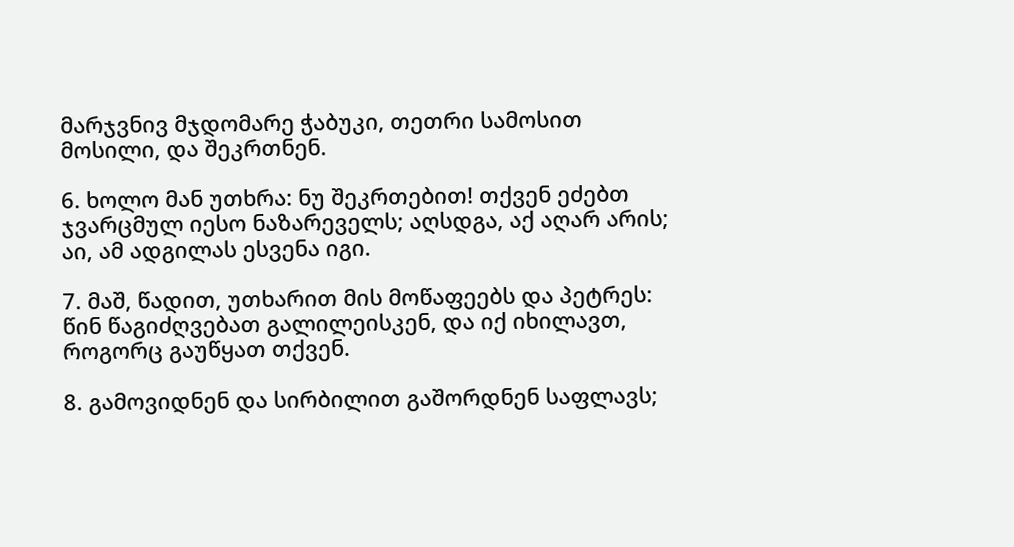მარჯვნივ მჯდომარე ჭაბუკი, თეთრი სამოსით მოსილი, და შეკრთნენ.

6. ხოლო მან უთხრა: ნუ შეკრთებით! თქვენ ეძებთ ჯვარცმულ იესო ნაზარეველს; აღსდგა, აქ აღარ არის; აი, ამ ადგილას ესვენა იგი.

7. მაშ, წადით, უთხარით მის მოწაფეებს და პეტრეს: წინ წაგიძღვებათ გალილეისკენ, და იქ იხილავთ, როგორც გაუწყათ თქვენ.

8. გამოვიდნენ და სირბილით გაშორდნენ საფლავს;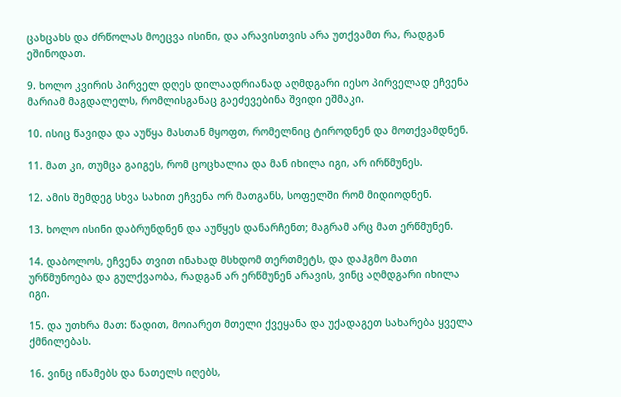ცახცახს და ძრწოლას მოეცვა ისინი, და არავისთვის არა უთქვამთ რა, რადგან ეშინოდათ.

9. ხოლო კვირის პირველ დღეს დილაადრიანად აღმდგარი იესო პირველად ეჩვენა მარიამ მაგდალელს, რომლისგანაც გაეძევებინა შვიდი ეშმაკი.

10. ისიც წავიდა და აუწყა მასთან მყოფთ, რომელნიც ტიროდნენ და მოთქვამდნენ.

11. მათ კი, თუმცა გაიგეს, რომ ცოცხალია და მან იხილა იგი, არ ირწმუნეს.

12. ამის შემდეგ სხვა სახით ეჩვენა ორ მათგანს, სოფელში რომ მიდიოდნენ.

13. ხოლო ისინი დაბრუნდნენ და აუწყეს დანარჩენთ; მაგრამ არც მათ ერწმუნენ.

14. დაბოლოს, ეჩვენა თვით ინახად მსხდომ თერთმეტს, და დაჰგმო მათი ურწმუნოება და გულქვაობა, რადგან არ ერწმუნენ არავის, ვინც აღმდგარი იხილა იგი.

15. და უთხრა მათ: წადით, მოიარეთ მთელი ქვეყანა და უქადაგეთ სახარება ყველა ქმნილებას.

16. ვინც იწამებს და ნათელს იღებს,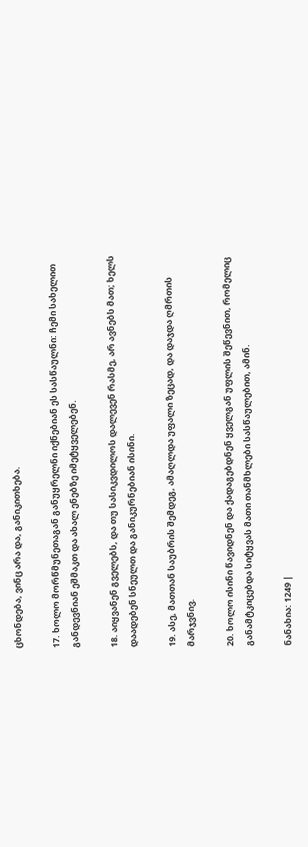ცხონდება, ვინც არა და, განიკითხება.

17. ხოლო მორწმუნეთაგან განუყრელნი იქნებიან ეს სასწაულნი: ჩემი სახელით განდევნიან ეშმაკთ და ახალ ენებზე იმეტყველებენ.

18. აიყვანენ გველებს, და თუ სასიკვდილოს დალევენ რასმე, არ ავნებს მათ; ხელს დაადებენ სნეულთ და განიკურნებიან ისინი.

19. ასე, მათთან საუბრის შემდეგ, ამაღლდა უფალი ზეცად, და დაჯდა ღმრთის მარჯვნივ.

20. ხოლო ისინი წავიდნენ და ქადაგებდნენ ყველგან უფლის შეწევნით, რომელიც განამტკიცებდა სიტყვას მათი თანმხლები სასწაულებით, ამინ.

ნანახია: 1249 |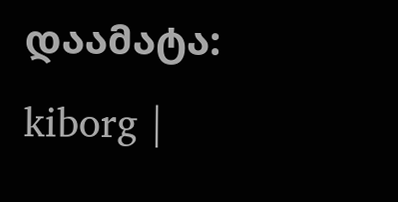დაამატა: kiborg |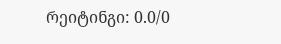რეიტინგი: 0.0/0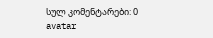სულ კომენტარები: 0
avatar